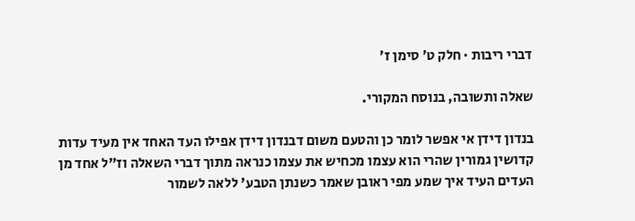דברי ריבות · חלק ט׳ סימן ז׳

שאלה ותשובה, בנוסח המקורי.

בנדון דידן אי אפשר לומר כן והטעם משום דבנדון דידן אפילו העד האחד אין מעיד עדות קדושין גמורין שהרי הוא עצמו מכחיש את עצמו כנראה מתוך דברי השאלה וז"ל אחד מן העדים העיד איך שמע מפי ראובן שאמר כשנתן הטבע' ללאה לשמור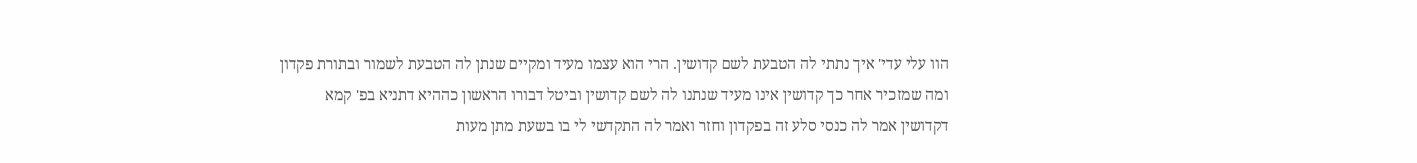הוו עלי עדי' איך נתתי לה הטבעת לשם קדושין. הרי הוא עצמו מעיד ומקיים שנתן לה הטבעת לשמור ובתורת פקדון ומה שמזכיר אחר כך קדושין אינו מעיד שנתנו לה לשם קדושין וביטל דבורו הראשון כההיא דתניא בפ' קמא דקדושין אמר לה כנסי סלע זה בפקדון וחזר ואמר לה התקדשי לי בו בשעת מתן מעות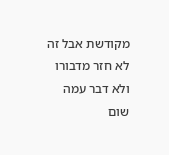מקודשת אבל זה לא חזר מדבורו ולא דבר עמה שום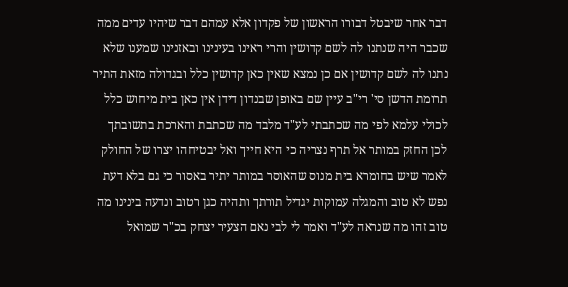דבר אחר שיבטל דבורו הראשון של פקדון אלא עמהם דבר שיהיו עדים ממה שכבר היה שנתנו לה לשם קדושין והרי ראינו בעינינו ובאזנינו שמענו שלא נתנו לה לשם קדושין אם כן נמצא שאין כאן קדושין כלל ובגדולה מזאת התיר תרומת הדשן סי' רי"ב עיין שם באופן שבנדון דידן אין כאן בית מיחוש כלל לכולי עלמא לפי מה שכתבתי לע"ד מלבד מה שכתבת והארכת בתשובתך לכן החזק במותר אל תרף נצריה כי היא חייך ואל יבטיחהו יצרו של החולק לאמר שיש בחומרא בית מנוס שהאוסר במותר יתיר באסור כי גם בלא דעת נפש לא טוב והמגלה עמוקות יגדיל תורתך ותהיה כגן רטוב ונדעה בינינו מה טוב זהו מה שנראה לע"ד ואמר לי לבי נאם הצעיר יצחק בכ"ר שמואל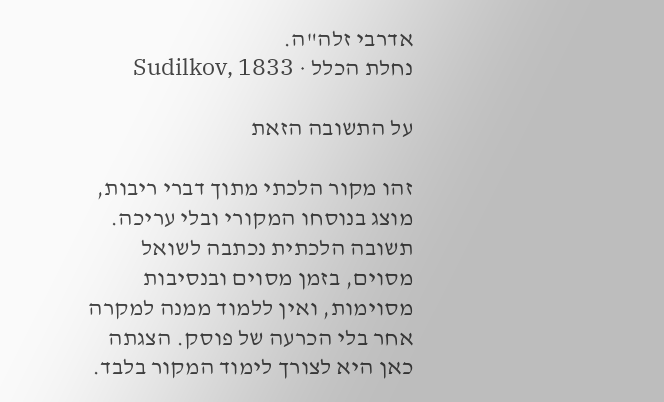אדרבי זלה"ה.
נחלת הכלל · Sudilkov, 1833

על התשובה הזאת

זהו מקור הלכתי מתוך דברי ריבות, מוצג בנוסחו המקורי ובלי עריכה. תשובה הלכתית נכתבה לשואל מסוים, בזמן מסוים ובנסיבות מסוימות, ואין ללמוד ממנה למקרה אחר בלי הכרעה של פוסק. הצגתה כאן היא לצורך לימוד המקור בלבד.